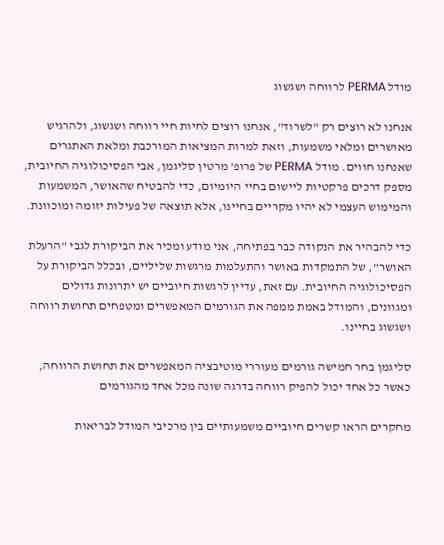מודל PERMA לרווחה ושגשוג

אנחנו לא רוצים רק "לשרוד", אנחנו רוצים לחיות חיי רווחה ושגשוג, ולהרגיש מאושרים ומלאי משמעות, וזאת למרות המציאות המורכבת ומלאת האתגרים שאנחנו חווים. מודל PERMA של פרופ' מרטין סליגמן, אבי הפסיכולוגיה החיובית, מספק דרכים פרקטיות ליישום בחיי היומיום, כדי להבטיח שהאושר, המשמעות והמימוש העצמי לא יהיו מקריים בחיינו, אלא תוצאה של פעילות יזומה ומוכוונת.

כדי להבהיר את הנקודה כבר בפתיחה, אני מודע ומכיר את הביקורת לגבי "הרעלת האושר", של התמקדות באושר והתעלמות מרגשות שליליים, ובכלל הביקורת על הפסיכולוגיה החיובית. עם זאת, עדיין לרגשות חיוביים יש יתרונות גדולים ומגוונים, והמודל באמת ממפה את הגורמים המאפשרים ומטפחים תחושת רווחה ושגשוג בחיינו.

סליגמן בחר חמישה גורמים מעוררי מוטיבציה המאפשרים את תחושת הרווחה, כאשר כל אחד יכול להפיק רווחה בדרגה שונה מכל אחד מהגורמים

מחקרים הראו קשרים חיוביים משמעותיים בין מרכיבי המודל לבריאות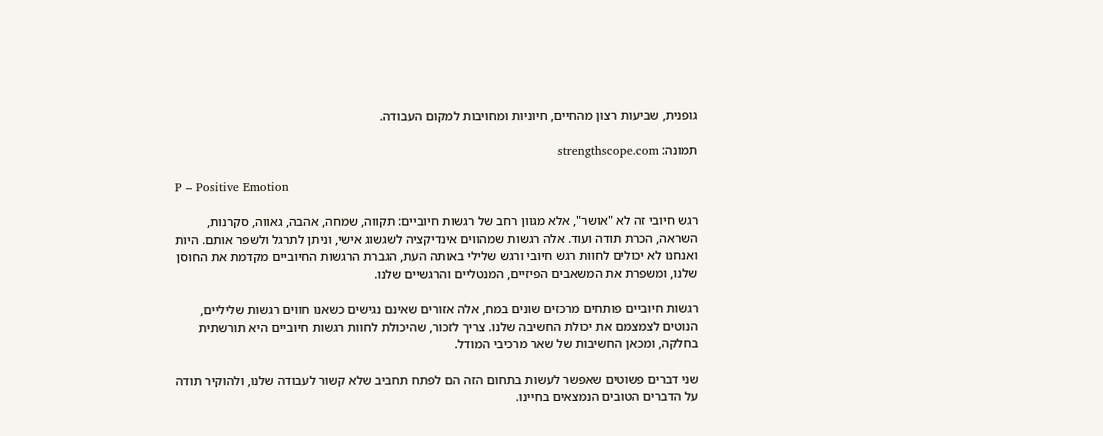גופנית, שביעות רצון מהחיים, חיוניות ומחויבות למקום העבודה.

תמונה: strengthscope.com

P – Positive Emotion

רגש חיובי זה לא "אושר", אלא מגוון רחב של רגשות חיוביים: תקווה, שמחה, אהבה, גאווה, סקרנות, השראה, הכרת תודה ועוד. אלה רגשות שמהווים אינדיקציה לשגשוג אישי, וניתן לתרגל ולשפר אותם. היות ואנחנו לא יכולים לחוות רגש חיובי ורגש שלילי באותה העת, הגברת הרגשות החיוביים מקדמת את החוסן שלנו, ומשפרת את המשאבים הפיזיים, המנטליים והרגשיים שלנו.

רגשות חיוביים פותחים מרכזים שונים במח, אלה אזורים שאינם נגישים כשאנו חווים רגשות שליליים, הנוטים לצמצמם את יכולת החשיבה שלנו. צריך לזכור, שהיכולת לחוות רגשות חיוביים היא תורשתית בחלקה, ומכאן החשיבות של שאר מרכיבי המודל.

שני דברים פשוטים שאפשר לעשות בתחום הזה הם לפתח תחביב שלא קשור לעבודה שלנו, ולהוקיר תודה על הדברים הטובים הנמצאים בחיינו.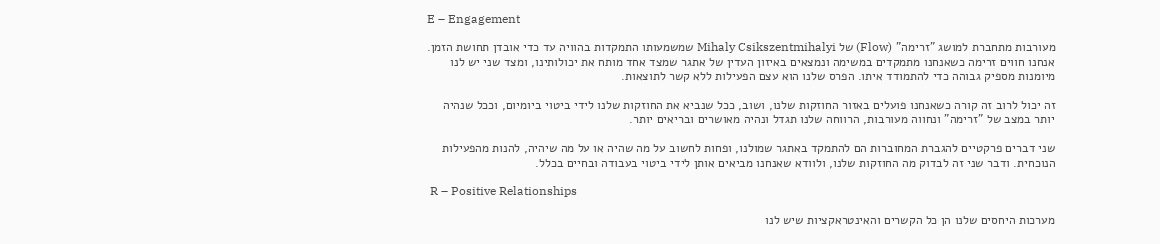E – Engagement

מעורבות מתחברת למושג "זרימה" (Flow) של Mihaly Csikszentmihalyi שמשמעותו התמקדות בהוויה עד כדי אובדן תחושת הזמן. אנחנו חווים זרימה כשאנחנו מתמקדים במשימה ונמצאים באיזון העדין של אתגר שמצד אחד מותח את יכולותינו, ומצד שני יש לנו מיומנות מספיק גבוהה כדי להתמודד איתו. הפרס שלנו הוא עצם הפעילות ללא קשר לתוצאות.

זה יכול לרוב זה קורה כשאנחנו פועלים באזור החוזקות שלנו, ושוב, ככל שנביא את החוזקות שלנו לידי ביטוי ביומיום, וככל שנהיה יותר במצב של "זרימה" ונחווה מעורבות, הרווחה שלנו תגדל ונהיה מאושרים ובריאים יותר.

שני דברים פרקטיים להגברת המחוברות הם להתמקד באתגר שמולנו, ופחות לחשוב על מה שהיה או על מה שיהיה, להנות מהפעילות הנוכחית. ודבר שני זה לבדוק מה החוזקות שלנו, ולוודא שאנחנו מביאים אותן לידי ביטוי בעבודה ובחיים בכלל.

 R – Positive Relationships

מערכות היחסים שלנו הן כל הקשרים והאינטראקציות שיש לנו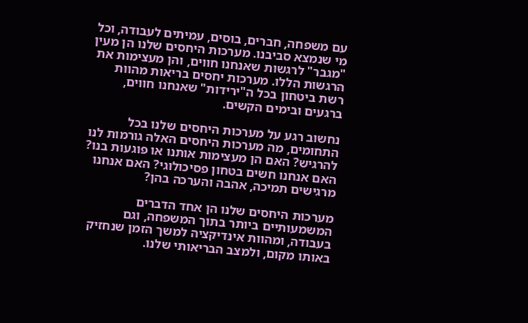עם משפחה, חברים, בוסים, עמיתים לעבודה, וכל מי שנמצא סביבנו. מערכות היחסים שלנו הן מעין "מגבר" לרגשות שאנחנו חווים, והן מעצימות את הרגשות הללו. מערכות יחסים בריאות מהוות רשת ביטחון בכל ה"ירידות" שאנחנו חווים, ברגעים ובימים הקשים.

נחשוב רגע על מערכות היחסים שלנו בכל התחומים, מה מערכות היחסים האלה גורמות לנו להרגיש? האם הן מעצימות אותנו או פוגעות בנו? האם אנחנו חשים בטחון פסיכולוגי? האם אנחנו מרגישים תמיכה, אהבה והערכה בהן?

מערכות היחסים שלנו הן אחד הדברים המשמעותיים ביותר בתוך המשפחה, וגם בעבודה, ומהוות אינדיקציה למשך הזמן שנחזיק באותו מקום, ולמצב הבריאותי שלנו.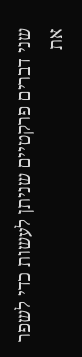שני דברים פרקטיים שניתן לעשות כדי לשפר את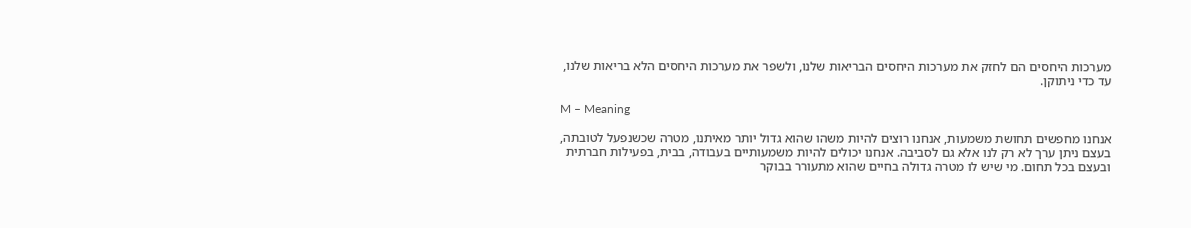מערכות היחסים הם לחזק את מערכות היחסים הבריאות שלנו, ולשפר את מערכות היחסים הלא בריאות שלנו, עד כדי ניתוקן.

M – Meaning

אנחנו מחפשים תחושת משמעות, אנחנו רוצים להיות משהו שהוא גדול יותר מאיתנו, מטרה שכשנפעל לטובתה, בעצם ניתן ערך לא רק לנו אלא גם לסביבה. אנחנו יכולים להיות משמעותיים בעבודה, בבית, בפעילות חברתית ובעצם בכל תחום. מי שיש לו מטרה גדולה בחיים שהוא מתעורר בבוקר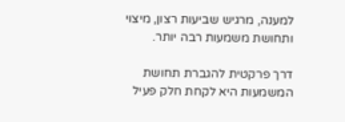למענה, מרגיש שביעות רצון, מיצוי ותחושת משמעות רבה יותר.

דרך פרקטית להגברת תחושת המשמעות היא לקחת חלק פעיל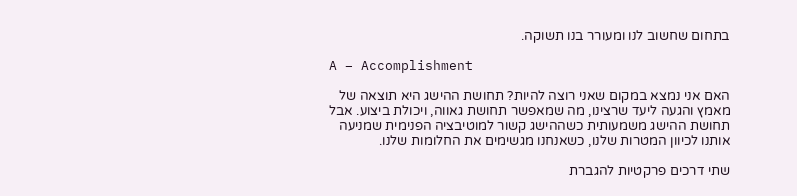בתחום שחשוב לנו ומעורר בנו תשוקה.

A – Accomplishment

האם אני נמצא במקום שאני רוצה להיות? תחושת ההישג היא תוצאה של מאמץ והגעה ליעד שרצינו, מה שמאפשר תחושת גאווה, ויכולת ביצוע. אבל תחושת ההישג משמעותית כשההישג קשור למוטיבציה הפנימית שמניעה אותנו לכיוון המטרות שלנו, כשאנחנו מגשימים את החלומות שלנו.

שתי דרכים פרקטיות להגברת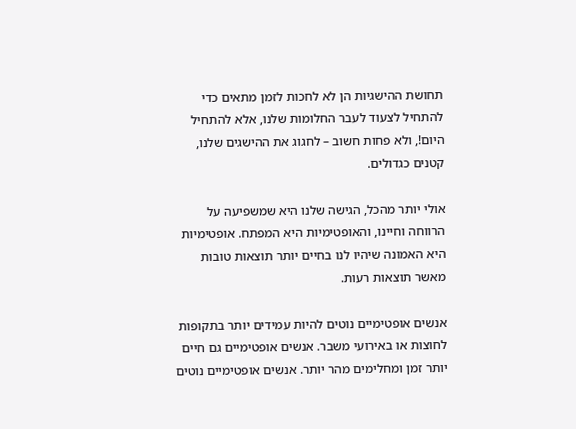תחושת ההישגיות הן לא לחכות לזמן מתאים כדי להתחיל לצעוד לעבר החלומות שלנו, אלא להתחיל היום!, ולא פחות חשוב – לחגוג את ההישגים שלנו, קטנים כגדולים.

אולי יותר מהכל, הגישה שלנו היא שמשפיעה על הרווחה וחיינו, והאופטימיות היא המפתח. אופטימיות היא האמונה שיהיו לנו בחיים יותר תוצאות טובות מאשר תוצאות רעות.

אנשים אופטימיים נוטים להיות עמידים יותר בתקופות לחוצות או באירועי משבר. אנשים אופטימיים גם חיים יותר זמן ומחלימים מהר יותר. אנשים אופטימיים נוטים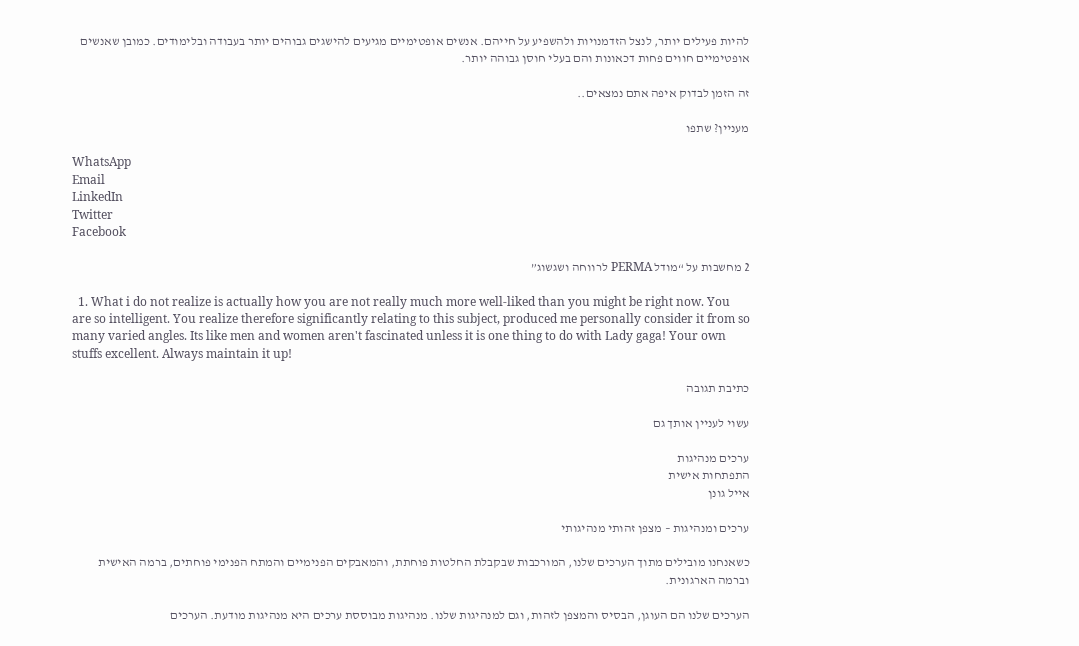להיות פעילים יותר, לנצל הזדמנויות ולהשפיע על חייהם. אנשים אופטימיים מגיעים להישגים גבוהים יותר בעבודה ובלימודים. כמובן שאנשים אופטימיים חווים פחות דכאונות והם בעלי חוסן גבוהה יותר.

זה הזמן לבדוק איפה אתם נמצאים..

מעניין? שתפו

WhatsApp
Email
LinkedIn
Twitter
Facebook

2 מחשבות על “מודל PERMA לרווחה ושגשוג”

  1. What i do not realize is actually how you are not really much more well-liked than you might be right now. You are so intelligent. You realize therefore significantly relating to this subject, produced me personally consider it from so many varied angles. Its like men and women aren't fascinated unless it is one thing to do with Lady gaga! Your own stuffs excellent. Always maintain it up!

כתיבת תגובה

עשוי לעניין אותך גם

ערכים מנהיגות
התפתחות אישית
אייל גונן

ערכים ומנהיגות – מצפן זהותי מנהיגותי

כשאנחנו מובילים מתוך הערכים שלנו, המורכבות שבקבלת החלטות פוחתת, והמאבקים הפנימיים והמתח הפנימי פוחתים, ברמה האישית וברמה הארגונית.

הערכים שלנו הם העוגן, הבסיס והמצפן לזהות, וגם למנהיגות שלנו. מנהיגות מבוססת ערכים היא מנהיגות מודעת. הערכים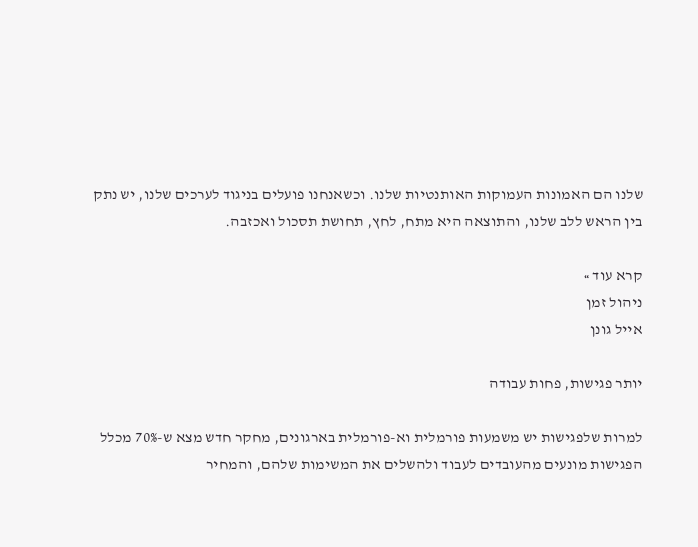שלנו הם האמונות העמוקות האותנטיות שלנו. וכשאנחנו פועלים בניגוד לערכים שלנו, יש נתק בין הראש ללב שלנו, והתוצאה היא מתח, לחץ, תחושת תסכול ואכזבה.

קרא עוד »
ניהול זמן
אייל גונן

יותר פגישות, פחות עבודה

למרות שלפגישות יש משמעות פורמלית וא-פורמלית בארגונים, מחקר חדש מצא ש-70% מכלל הפגישות מונעים מהעובדים לעבוד ולהשלים את המשימות שלהם, והמחיר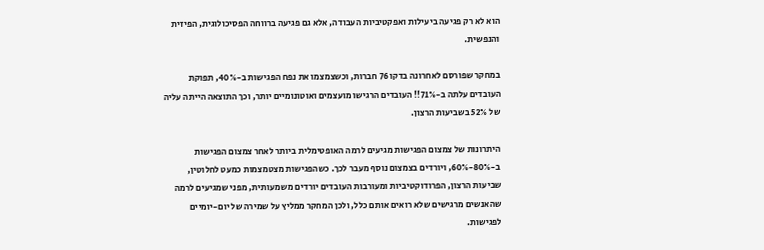הוא לא רק פגיעה ביעילות ואפקטיביות העבודה, אלא גם פגיעה ברווחה הפסיכולוגית, הפיזית והנפשית.

במחקר שפורסם לאחרונה בדקו 76 חברות, וכשצמצמו את נפח הפגישות ב-40%, תפוקת העובדים עלתה ב-71%!! העובדים הרגישו מועצמים ואוטונומיים יותר, וכך התוצאה הייתה עליה של 52% בשביעות הרצון.

היתרונות של צמצום הפגישות מגיעים לרמה האופטימלית ביותר לאחר צמצום הפגישות ב-80%-60%, ויורדים בצמצום נוסף מעבר לכך. כשהפגישות מצטמצמות כמעט לחלוטין, שביעות הרצון, הפרודוקטיביות ומעורבות העובדים יורדים משמעותית, מפני שמגיעים לרמה שהאנשים מרגישים שלא רואים אותם כלל, ולכן המחקר ממליץ על שמירה של יום-יומיים לפגישות.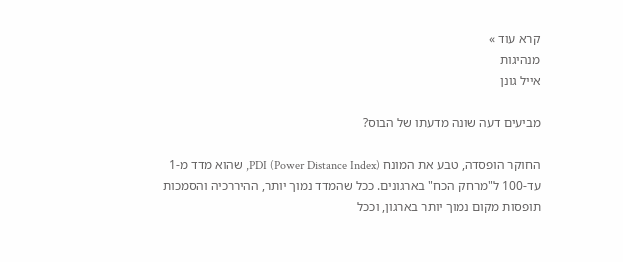קרא עוד »
מנהיגות
אייל גונן

מביעים דעה שונה מדעתו של הבוס?

החוקר הופסדה, טבע את המונח PDI (Power Distance Index), שהוא מדד מ-1 עד-100 ל"מרחק הכח" בארגונים. ככל שהמדד נמוך יותר, ההיררכיה והסמכות תופסות מקום נמוך יותר בארגון, וככל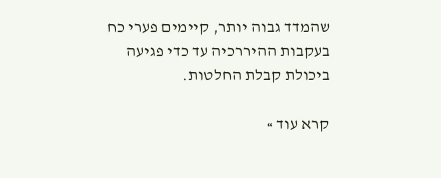שהמדד גבוה יותר, קיימים פערי כח בעקבות ההיררכיה עד כדי פגיעה ביכולת קבלת החלטות.

קרא עוד »